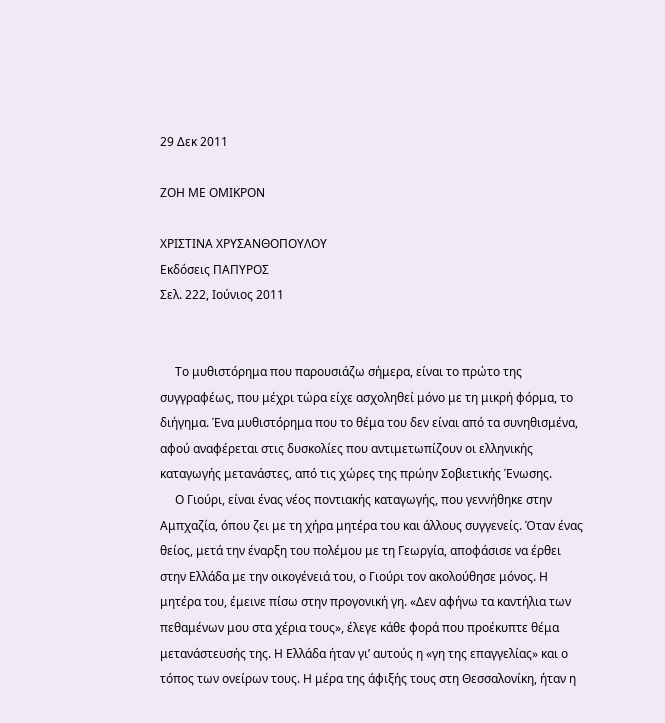29 Δεκ 2011

ΖΟΗ ΜΕ ΟΜΙΚΡΟΝ

ΧΡΙΣΤΙΝΑ ΧΡΥΣΑΝΘΟΠΟΥΛΟΥ
Εκδόσεις ΠΑΠΥΡΟΣ
Σελ. 222, Ιούνιος 2011


     Το μυθιστόρημα που παρουσιάζω σήμερα, είναι το πρώτο της συγγραφέως, που μέχρι τώρα είχε ασχοληθεί μόνο με τη μικρή φόρμα, το διήγημα. Ένα μυθιστόρημα που το θέμα του δεν είναι από τα συνηθισμένα, αφού αναφέρεται στις δυσκολίες που αντιμετωπίζουν οι ελληνικής καταγωγής μετανάστες, από τις χώρες της πρώην Σοβιετικής Ένωσης.
     Ο Γιούρι, είναι ένας νέος ποντιακής καταγωγής, που γεννήθηκε στην Αμπχαζία, όπου ζει με τη χήρα μητέρα του και άλλους συγγενείς. Όταν ένας θείος, μετά την έναρξη του πολέμου με τη Γεωργία, αποφάσισε να έρθει στην Ελλάδα με την οικογένειά του, ο Γιούρι τον ακολούθησε μόνος. Η μητέρα του, έμεινε πίσω στην προγονική γη. «Δεν αφήνω τα καντήλια των πεθαμένων μου στα χέρια τους», έλεγε κάθε φορά που προέκυπτε θέμα μετανάστευσής της. Η Ελλάδα ήταν γι’ αυτούς η «γη της επαγγελίας» και ο τόπος των ονείρων τους. Η μέρα της άφιξής τους στη Θεσσαλονίκη, ήταν η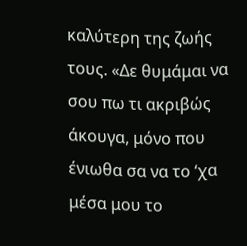καλύτερη της ζωής τους. «Δε θυμάμαι να σου πω τι ακριβώς άκουγα, μόνο που ένιωθα σα να το ‘χα μέσα μου το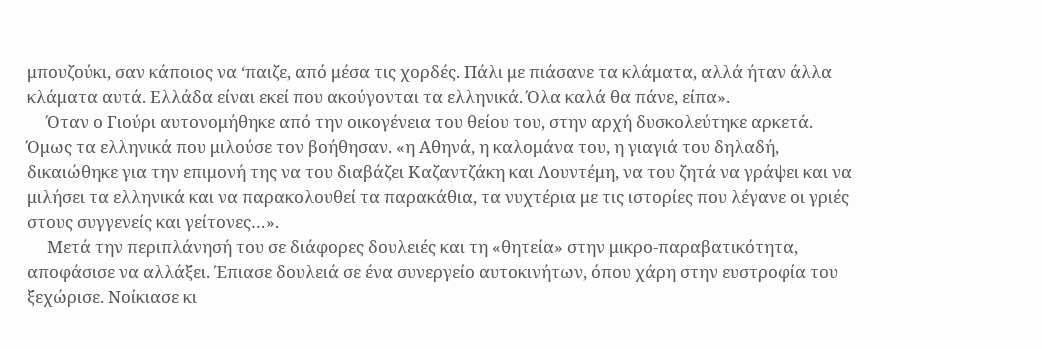μπουζούκι, σαν κάποιος να ‘παιζε, από μέσα τις χορδές. Πάλι με πιάσανε τα κλάματα, αλλά ήταν άλλα κλάματα αυτά. Ελλάδα είναι εκεί που ακούγονται τα ελληνικά. Όλα καλά θα πάνε, είπα».
     Όταν ο Γιούρι αυτονομήθηκε από την οικογένεια του θείου του, στην αρχή δυσκολεύτηκε αρκετά. Όμως τα ελληνικά που μιλούσε τον βοήθησαν. «η Αθηνά, η καλομάνα του, η γιαγιά του δηλαδή, δικαιώθηκε για την επιμονή της να του διαβάζει Καζαντζάκη και Λουντέμη, να του ζητά να γράψει και να μιλήσει τα ελληνικά και να παρακολουθεί τα παρακάθια, τα νυχτέρια με τις ιστορίες που λέγανε οι γριές στους συγγενείς και γείτονες…».
     Μετά την περιπλάνησή του σε διάφορες δουλειές και τη «θητεία» στην μικρο-παραβατικότητα, αποφάσισε να αλλάξει. Έπιασε δουλειά σε ένα συνεργείο αυτοκινήτων, όπου χάρη στην ευστροφία του ξεχώρισε. Νοίκιασε κι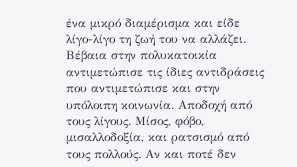ένα μικρό διαμέρισμα και είδε λίγο-λίγο τη ζωή του να αλλάζει. Βέβαια στην πολυκατοικία αντιμετώπισε τις ίδιες αντιδράσεις που αντιμετώπισε και στην υπόλοιπη κοινωνία. Αποδοχή από τους λίγους. Μίσος, φόβο, μισαλλοδοξία, και ρατσισμό από τους πολλούς. Αν και ποτέ δεν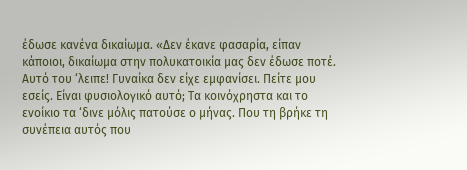έδωσε κανένα δικαίωμα. «Δεν έκανε φασαρία, είπαν κάποιοι, δικαίωμα στην πολυκατοικία μας δεν έδωσε ποτέ. Αυτό του ‘λειπε! Γυναίκα δεν είχε εμφανίσει. Πείτε μου εσείς. Είναι φυσιολογικό αυτό; Τα κοινόχρηστα και το ενοίκιο τα ‘δινε μόλις πατούσε ο μήνας. Που τη βρήκε τη συνέπεια αυτός που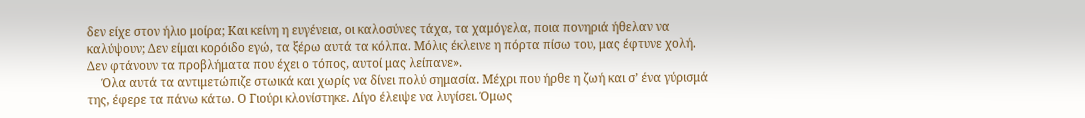δεν είχε στον ήλιο μοίρα; Και κείνη η ευγένεια, οι καλοσύνες τάχα, τα χαμόγελα, ποια πονηριά ήθελαν να καλύψουν; Δεν είμαι κορόιδο εγώ, τα ξέρω αυτά τα κόλπα. Μόλις έκλεινε η πόρτα πίσω του, μας έφτυνε χολή. Δεν φτάνουν τα προβλήματα που έχει ο τόπος, αυτοί μας λείπανε».
     Όλα αυτά τα αντιμετώπιζε στωικά και χωρίς να δίνει πολύ σημασία. Μέχρι που ήρθε η ζωή και σ’ ένα γύρισμά της, έφερε τα πάνω κάτω. Ο Γιούρι κλονίστηκε. Λίγο έλειψε να λυγίσει. Όμως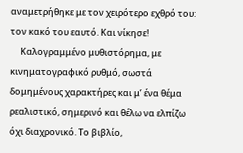αναμετρήθηκε με τον χειρότερο εχθρό του: τον κακό του εαυτό. Και νίκησε!
     Καλογραμμένο μυθιστόρημα, με κινηματογραφικό ρυθμό, σωστά δομημένους χαρακτήρες και μ’ ένα θέμα ρεαλιστικό, σημερινό και θέλω να ελπίζω όχι διαχρονικό. Το βιβλίο,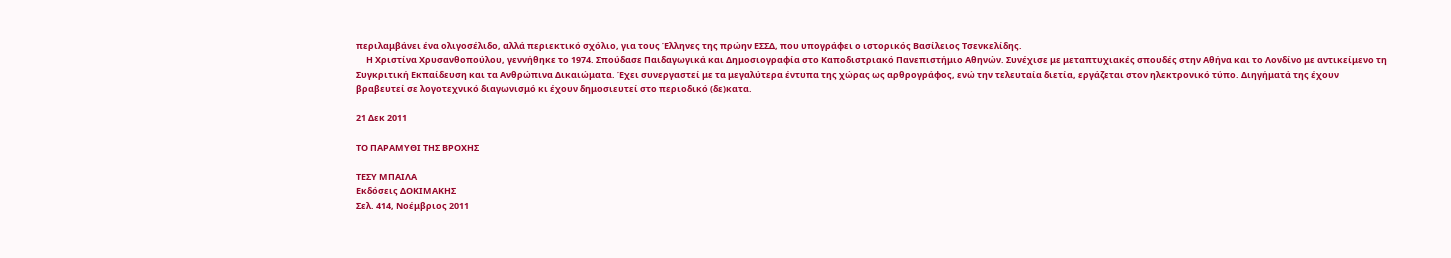περιλαμβάνει ένα ολιγοσέλιδο, αλλά περιεκτικό σχόλιο, για τους Έλληνες της πρώην ΕΣΣΔ, που υπογράφει ο ιστορικός Βασίλειος Τσενκελίδης.
     Η Χριστίνα Χρυσανθοπούλου, γεννήθηκε το 1974. Σπούδασε Παιδαγωγικά και Δημοσιογραφία στο Καποδιστριακό Πανεπιστήμιο Αθηνών. Συνέχισε με μεταπτυχιακές σπουδές στην Αθήνα και το Λονδίνο με αντικείμενο τη Συγκριτική Εκπαίδευση και τα Ανθρώπινα Δικαιώματα. Έχει συνεργαστεί με τα μεγαλύτερα έντυπα της χώρας ως αρθρογράφος, ενώ την τελευταία διετία, εργάζεται στον ηλεκτρονικό τύπο. Διηγήματά της έχουν βραβευτεί σε λογοτεχνικό διαγωνισμό κι έχουν δημοσιευτεί στο περιοδικό (δε)κατα.

21 Δεκ 2011

ΤΟ ΠΑΡΑΜΥΘΙ ΤΗΣ ΒΡΟΧΗΣ

ΤΕΣΥ ΜΠΑΙΛΑ
Εκδόσεις ΔΟΚΙΜΑΚΗΣ
Σελ. 414, Νοέμβριος 2011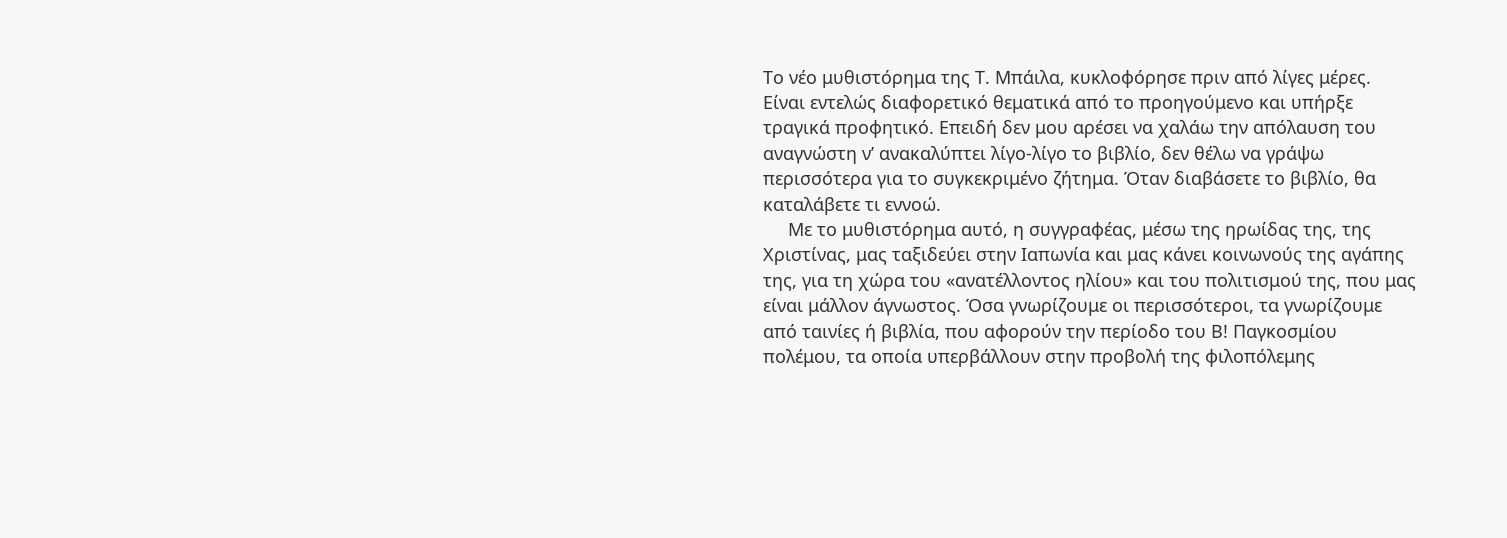Το νέο μυθιστόρημα της Τ. Μπάιλα, κυκλοφόρησε πριν από λίγες μέρες. Είναι εντελώς διαφορετικό θεματικά από το προηγούμενο και υπήρξε τραγικά προφητικό. Επειδή δεν μου αρέσει να χαλάω την απόλαυση του αναγνώστη ν’ ανακαλύπτει λίγο-λίγο το βιβλίο, δεν θέλω να γράψω περισσότερα για το συγκεκριμένο ζήτημα. Όταν διαβάσετε το βιβλίο, θα καταλάβετε τι εννοώ.
     Με το μυθιστόρημα αυτό, η συγγραφέας, μέσω της ηρωίδας της, της Χριστίνας, μας ταξιδεύει στην Ιαπωνία και μας κάνει κοινωνούς της αγάπης της, για τη χώρα του «ανατέλλοντος ηλίου» και του πολιτισμού της, που μας είναι μάλλον άγνωστος. Όσα γνωρίζουμε οι περισσότεροι, τα γνωρίζουμε από ταινίες ή βιβλία, που αφορούν την περίοδο του Β! Παγκοσμίου πολέμου, τα οποία υπερβάλλουν στην προβολή της φιλοπόλεμης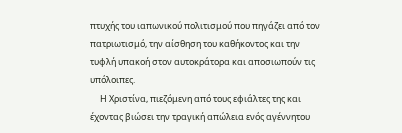πτυχής του ιαπωνικού πολιτισμού που πηγάζει από τον πατριωτισμό, την αίσθηση του καθήκοντος και την τυφλή υπακοή στον αυτοκράτορα και αποσιωπούν τις υπόλοιπες.
     Η Χριστίνα, πιεζόμενη από τους εφιάλτες της και έχοντας βιώσει την τραγική απώλεια ενός αγέννητου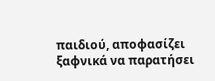παιδιού, αποφασίζει ξαφνικά να παρατήσει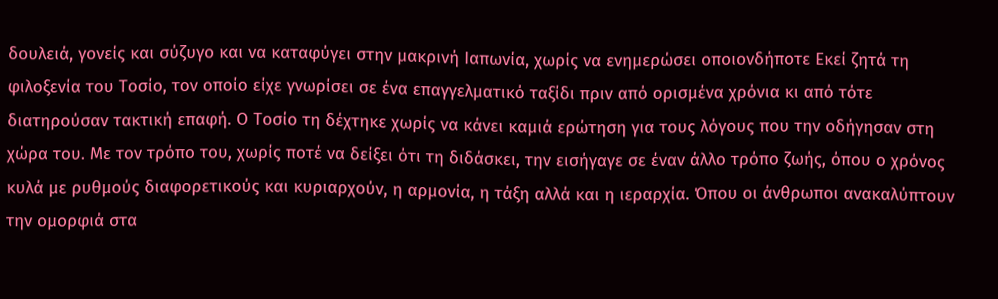δουλειά, γονείς και σύζυγο και να καταφύγει στην μακρινή Ιαπωνία, χωρίς να ενημερώσει οποιονδήποτε Εκεί ζητά τη φιλοξενία του Τοσίο, τον οποίο είχε γνωρίσει σε ένα επαγγελματικό ταξίδι πριν από ορισμένα χρόνια κι από τότε διατηρούσαν τακτική επαφή. Ο Τοσίο τη δέχτηκε χωρίς να κάνει καμιά ερώτηση για τους λόγους που την οδήγησαν στη χώρα του. Με τον τρόπο του, χωρίς ποτέ να δείξει ότι τη διδάσκει, την εισήγαγε σε έναν άλλο τρόπο ζωής, όπου ο χρόνος κυλά με ρυθμούς διαφορετικούς και κυριαρχούν, η αρμονία, η τάξη αλλά και η ιεραρχία. Όπου οι άνθρωποι ανακαλύπτουν την ομορφιά στα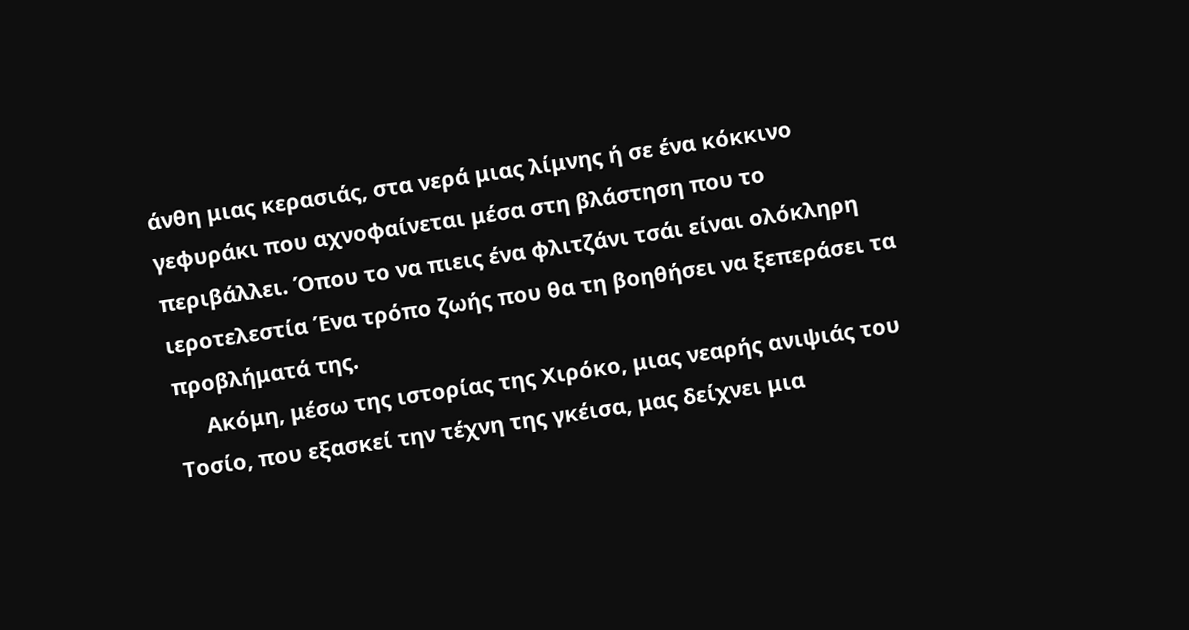άνθη μιας κερασιάς, στα νερά μιας λίμνης ή σε ένα κόκκινο γεφυράκι που αχνοφαίνεται μέσα στη βλάστηση που το περιβάλλει. Όπου το να πιεις ένα φλιτζάνι τσάι είναι ολόκληρη ιεροτελεστία Ένα τρόπο ζωής που θα τη βοηθήσει να ξεπεράσει τα προβλήματά της.
     Ακόμη, μέσω της ιστορίας της Χιρόκο, μιας νεαρής ανιψιάς του Τοσίο, που εξασκεί την τέχνη της γκέισα, μας δείχνει μια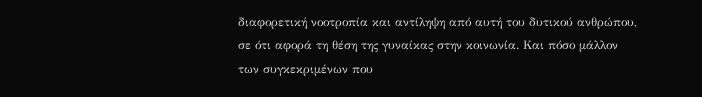διαφορετική νοοτροπία και αντίληψη από αυτή του δυτικού ανθρώπου, σε ότι αφορά τη θέση της γυναίκας στην κοινωνία. Και πόσο μάλλον των συγκεκριμένων που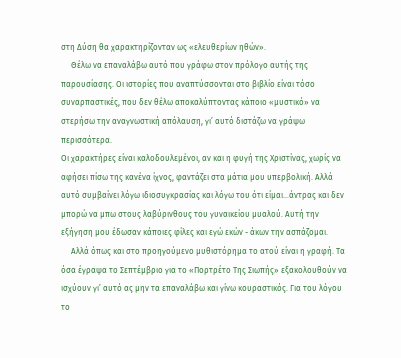στη Δύση θα χαρακτηρίζονταν ως «ελευθερίων ηθών».
     Θέλω να επαναλάβω αυτό που γράφω στον πρόλογο αυτής της παρουσίασης. Οι ιστορίες που αναπτύσσονται στο βιβλίο είναι τόσο συναρπαστικές, που δεν θέλω αποκαλύπτοντας κάποιο «μυστικό» να στερήσω την αναγνωστική απόλαυση, γι’ αυτό διστάζω να γράψω περισσότερα.
Οι χαρακτήρες είναι καλοδουλεμένοι, αν και η φυγή της Χριστίνας, χωρίς να αφήσει πίσω της κανένα ίχνος, φαντάζει στα μάτια μου υπερβολική. Αλλά αυτό συμβαίνει λόγω ιδιοσυγκρασίας και λόγω του ότι είμαι…άντρας και δεν μπορώ να μπω στους λαβύρινθους του γυναικείου μυαλού. Αυτή την εξήγηση μου έδωσαν κάποιες φίλες και εγώ εκών - άκων την ασπάζομαι.
     Αλλά όπως και στο προηγούμενο μυθιστόρημα το ατού είναι η γραφή. Τα όσα έγραψα το Σεπτέμβριο για το «Πορτρέτο Της Σιωπής» εξακολουθούν να ισχύουν γι’ αυτό ας μην τα επαναλάβω και γίνω κουραστικός. Για του λόγου το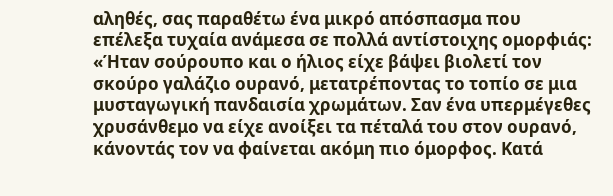αληθές, σας παραθέτω ένα μικρό απόσπασμα που επέλεξα τυχαία ανάμεσα σε πολλά αντίστοιχης ομορφιάς: «Ήταν σούρουπο και ο ήλιος είχε βάψει βιολετί τον σκούρο γαλάζιο ουρανό, μετατρέποντας το τοπίο σε μια μυσταγωγική πανδαισία χρωμάτων. Σαν ένα υπερμέγεθες χρυσάνθεμο να είχε ανοίξει τα πέταλά του στον ουρανό, κάνοντάς τον να φαίνεται ακόμη πιο όμορφος. Κατά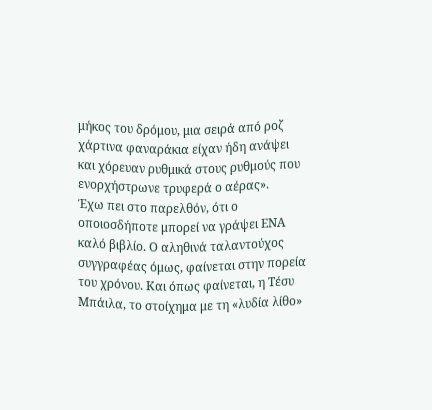μήκος του δρόμου, μια σειρά από ροζ χάρτινα φαναράκια είχαν ήδη ανάψει και χόρευαν ρυθμικά στους ρυθμούς που ενορχήστρωνε τρυφερά ο αέρας».
Έχω πει στο παρελθόν, ότι ο οποιοσδήποτε μπορεί να γράψει ΕΝΑ καλό βιβλίο. Ο αληθινά ταλαντούχος συγγραφέας όμως, φαίνεται στην πορεία του χρόνου. Και όπως φαίνεται, η Τέσυ Μπάιλα, το στοίχημα με τη «λυδία λίθο»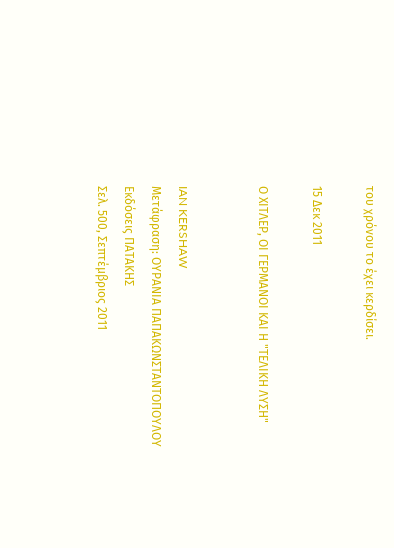του χρόνου το έχει κερδίσει.

15 Δεκ 2011

Ο ΧΙΤΛΕΡ, ΟΙ ΓΕΡΜΑΝΟΙ ΚΑΙ Η "ΤΕΛΙΚΗ ΛΥΣΗ"


IAN KERSHAW
Μετάφραση: ΟΥΡΑΝΙΑ ΠΑΠΑΚΩΝΣΤΑΝΤΟΠΟΥΛΟΥ
Εκδόσεις ΠΑΤΑΚΗΣ
Σελ. 500, Σεπτέμβριος 2011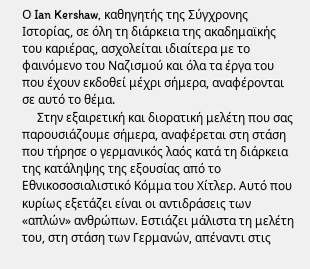Ο Ian Kershaw, καθηγητής της Σύγχρονης Ιστορίας, σε όλη τη διάρκεια της ακαδημαϊκής του καριέρας, ασχολείται ιδιαίτερα με το φαινόμενο του Ναζισμού και όλα τα έργα του που έχουν εκδοθεί μέχρι σήμερα, αναφέρονται σε αυτό το θέμα.
     Στην εξαιρετική και διορατική μελέτη που σας παρουσιάζουμε σήμερα, αναφέρεται στη στάση που τήρησε ο γερμανικός λαός κατά τη διάρκεια της κατάληψης της εξουσίας από το Εθνικοσοσιαλιστικό Κόμμα του Χίτλερ. Αυτό που κυρίως εξετάζει είναι οι αντιδράσεις των «απλών» ανθρώπων. Εστιάζει μάλιστα τη μελέτη του, στη στάση των Γερμανών, απέναντι στις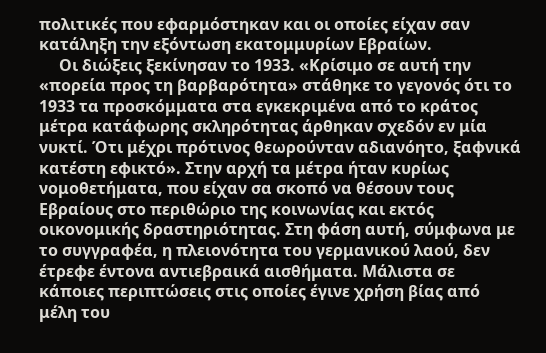πολιτικές που εφαρμόστηκαν και οι οποίες είχαν σαν κατάληξη την εξόντωση εκατομμυρίων Εβραίων.
     Οι διώξεις ξεκίνησαν το 1933. «Κρίσιμο σε αυτή την «πορεία προς τη βαρβαρότητα» στάθηκε το γεγονός ότι το 1933 τα προσκόμματα στα εγκεκριμένα από το κράτος μέτρα κατάφωρης σκληρότητας άρθηκαν σχεδόν εν μία νυκτί. Ότι μέχρι πρότινος θεωρούνταν αδιανόητο, ξαφνικά κατέστη εφικτό». Στην αρχή τα μέτρα ήταν κυρίως νομοθετήματα, που είχαν σα σκοπό να θέσουν τους Εβραίους στο περιθώριο της κοινωνίας και εκτός οικονομικής δραστηριότητας. Στη φάση αυτή, σύμφωνα με το συγγραφέα, η πλειονότητα του γερμανικού λαού, δεν έτρεφε έντονα αντιεβραικά αισθήματα. Μάλιστα σε κάποιες περιπτώσεις στις οποίες έγινε χρήση βίας από μέλη του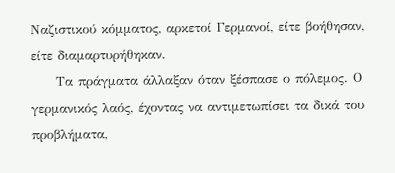Ναζιστικού κόμματος, αρκετοί Γερμανοί, είτε βοήθησαν, είτε διαμαρτυρήθηκαν.
     Τα πράγματα άλλαξαν όταν ξέσπασε ο πόλεμος. Ο γερμανικός λαός, έχοντας να αντιμετωπίσει τα δικά του προβλήματα,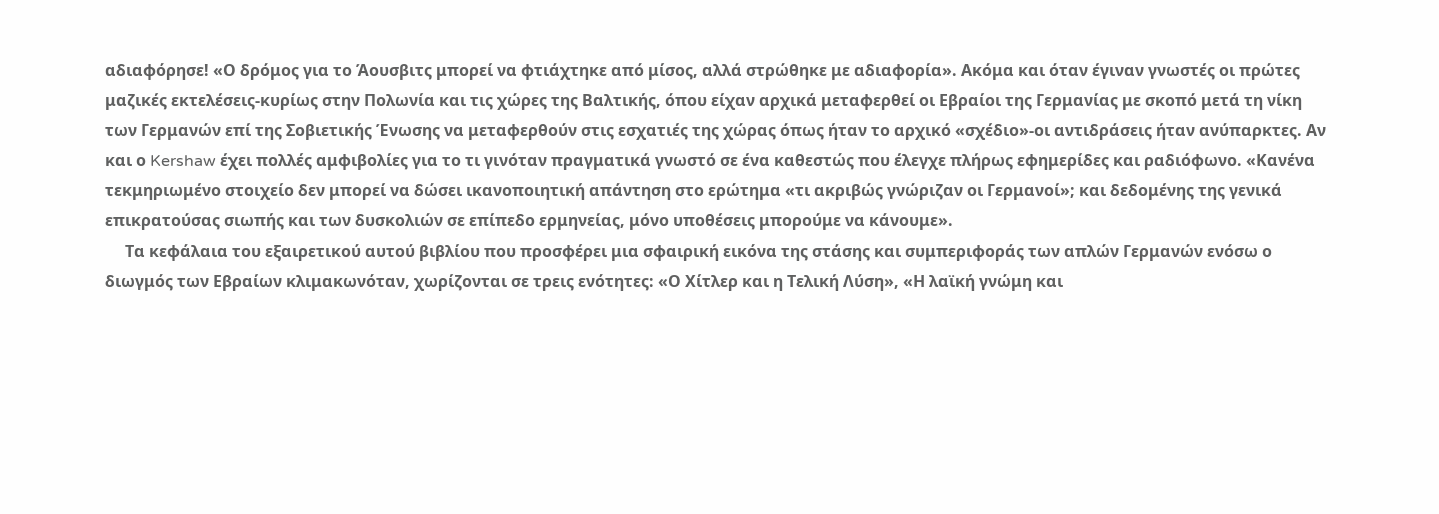αδιαφόρησε! «Ο δρόμος για το Άουσβιτς μπορεί να φτιάχτηκε από μίσος, αλλά στρώθηκε με αδιαφορία». Ακόμα και όταν έγιναν γνωστές οι πρώτες μαζικές εκτελέσεις-κυρίως στην Πολωνία και τις χώρες της Βαλτικής, όπου είχαν αρχικά μεταφερθεί οι Εβραίοι της Γερμανίας με σκοπό μετά τη νίκη των Γερμανών επί της Σοβιετικής Ένωσης να μεταφερθούν στις εσχατιές της χώρας όπως ήταν το αρχικό «σχέδιο»-οι αντιδράσεις ήταν ανύπαρκτες. Αν και ο Kershaw έχει πολλές αμφιβολίες για το τι γινόταν πραγματικά γνωστό σε ένα καθεστώς που έλεγχε πλήρως εφημερίδες και ραδιόφωνο. «Κανένα τεκμηριωμένο στοιχείο δεν μπορεί να δώσει ικανοποιητική απάντηση στο ερώτημα «τι ακριβώς γνώριζαν οι Γερμανοί»; και δεδομένης της γενικά επικρατούσας σιωπής και των δυσκολιών σε επίπεδο ερμηνείας, μόνο υποθέσεις μπορούμε να κάνουμε».
     Τα κεφάλαια του εξαιρετικού αυτού βιβλίου που προσφέρει μια σφαιρική εικόνα της στάσης και συμπεριφοράς των απλών Γερμανών ενόσω ο διωγμός των Εβραίων κλιμακωνόταν, χωρίζονται σε τρεις ενότητες: «Ο Χίτλερ και η Τελική Λύση», «Η λαϊκή γνώμη και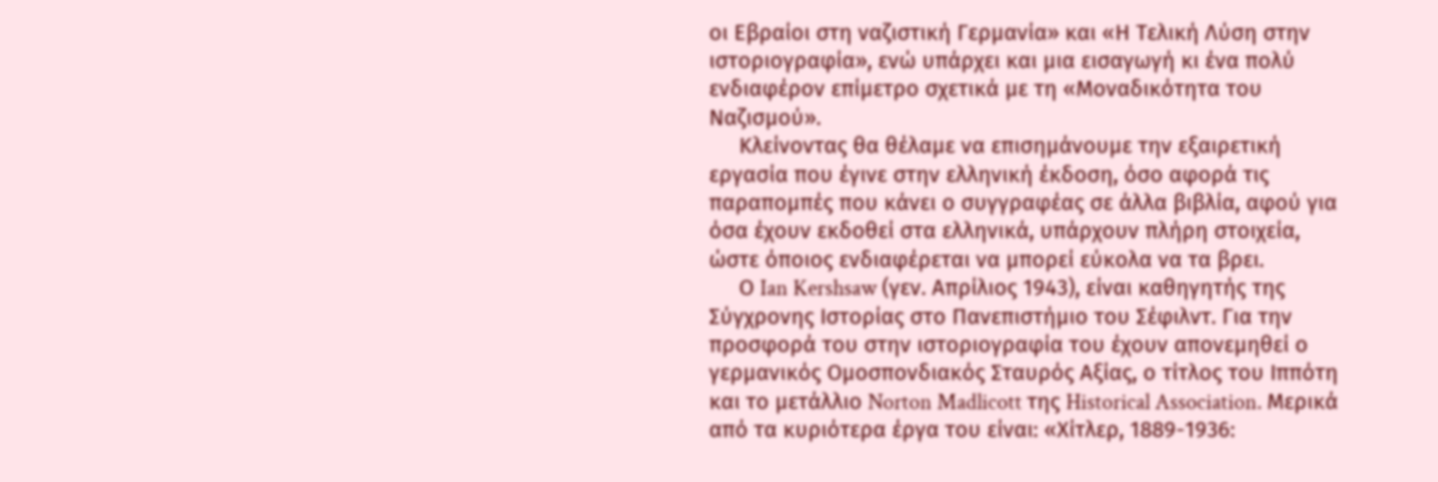οι Εβραίοι στη ναζιστική Γερμανία» και «Η Τελική Λύση στην ιστοριογραφία», ενώ υπάρχει και μια εισαγωγή κι ένα πολύ ενδιαφέρον επίμετρο σχετικά με τη «Μοναδικότητα του Ναζισμού».
     Κλείνοντας θα θέλαμε να επισημάνουμε την εξαιρετική εργασία που έγινε στην ελληνική έκδοση, όσο αφορά τις παραπομπές που κάνει ο συγγραφέας σε άλλα βιβλία, αφού για όσα έχουν εκδοθεί στα ελληνικά, υπάρχουν πλήρη στοιχεία, ώστε όποιος ενδιαφέρεται να μπορεί εύκολα να τα βρει.
     Ο Ian Kershsaw (γεν. Απρίλιος 1943), είναι καθηγητής της Σύγχρονης Ιστορίας στο Πανεπιστήμιο του Σέφιλντ. Για την προσφορά του στην ιστοριογραφία του έχουν απονεμηθεί ο γερμανικός Ομοσπονδιακός Σταυρός Αξίας, ο τίτλος του Ιππότη και το μετάλλιο Norton Madlicott της Historical Association. Μερικά από τα κυριότερα έργα του είναι: «Χίτλερ, 1889-1936: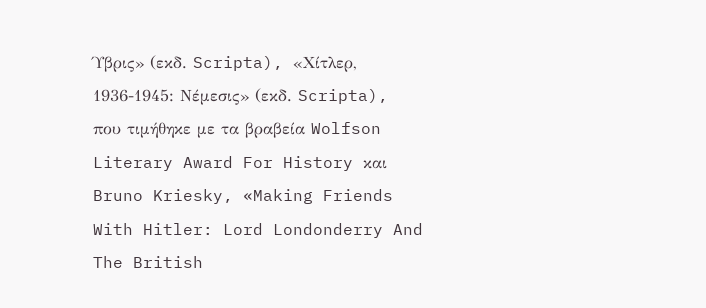Ύβρις» (εκδ. Scripta), «Χίτλερ, 1936-1945: Νέμεσις» (εκδ. Scripta), που τιμήθηκε με τα βραβεία Wolfson Literary Award For History και Bruno Kriesky, «Making Friends With Hitler: Lord Londonderry And The British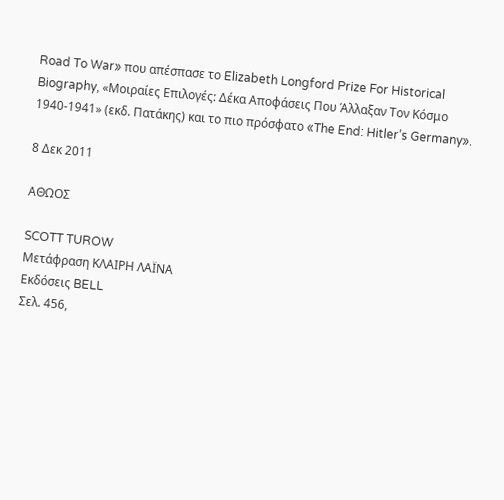Road To War» που απέσπασε το Elizabeth Longford Prize For Historical Biography, «Μοιραίες Επιλογές: Δέκα Αποφάσεις Που Άλλαξαν Τον Κόσμο 1940-1941» (εκδ. Πατάκης) και το πιο πρόσφατο «The End: Hitler’s Germany».

8 Δεκ 2011

ΑΘΩΟΣ

SCOTT TUROW
Μετάφραση ΚΛΑΙΡΗ ΛΑΪΝΑ
Εκδόσεις BELL
Σελ. 456,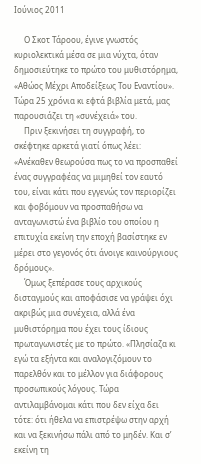Ιούνιος 2011

     Ο Σκοτ Τάροου, έγινε γνωστός κυριολεκτικά μέσα σε μια νύχτα, όταν δημοσιεύτηκε το πρώτο του μυθιστόρημα, «Αθώος Μέχρι Αποδείξεως Του Εναντίου». Τώρα 25 χρόνια κι εφτά βιβλία μετά, μας παρουσιάζει τη «συνέχειά» του.
     Πριν ξεκινήσει τη συγγραφή, το σκέφτηκε αρκετά γιατί όπως λέει: «Ανέκαθεν θεωρούσα πως το να προσπαθεί ένας συγγραφέας να μιμηθεί τον εαυτό του, είναι κάτι που εγγενώς τον περιορίζει και φοβόμουν να προσπαθήσω να ανταγωνιστώ ένα βιβλίο του οποίου η επιτυχία εκείνη την εποχή βασίστηκε εν μέρει στο γεγονός ότι άνοιγε καινούργιους δρόμους».
     Όμως ξεπέρασε τους αρχικούς δισταγμούς και αποφάσισε να γράψει όχι ακριβώς μια συνέχεια, αλλά ένα μυθιστόρημα που έχει τους ίδιους πρωταγωνιστές με το πρώτο. «Πλησίαζα κι εγώ τα εξήντα και αναλογιζόμουν το παρελθόν και το μέλλον για διάφορους προσωπικούς λόγους. Τώρα αντιλαμβάνομαι κάτι που δεν είχα δει τότε: ότι ήθελα να επιστρέψω στην αρχή και να ξεκινήσω πάλι από το μηδέν. Και σ’ εκείνη τη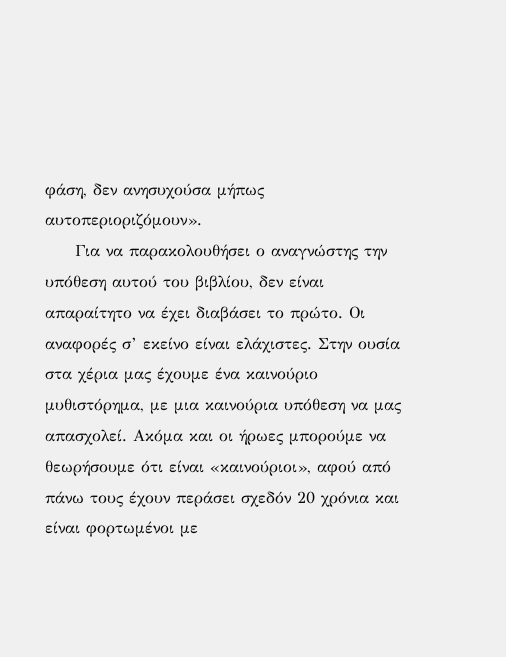φάση, δεν ανησυχούσα μήπως αυτοπεριοριζόμουν».
     Για να παρακολουθήσει ο αναγνώστης την υπόθεση αυτού του βιβλίου, δεν είναι απαραίτητο να έχει διαβάσει το πρώτο. Οι αναφορές σ’ εκείνο είναι ελάχιστες. Στην ουσία στα χέρια μας έχουμε ένα καινούριο μυθιστόρημα, με μια καινούρια υπόθεση να μας απασχολεί. Ακόμα και οι ήρωες μπορούμε να θεωρήσουμε ότι είναι «καινούριοι», αφού από πάνω τους έχουν περάσει σχεδόν 20 χρόνια και είναι φορτωμένοι με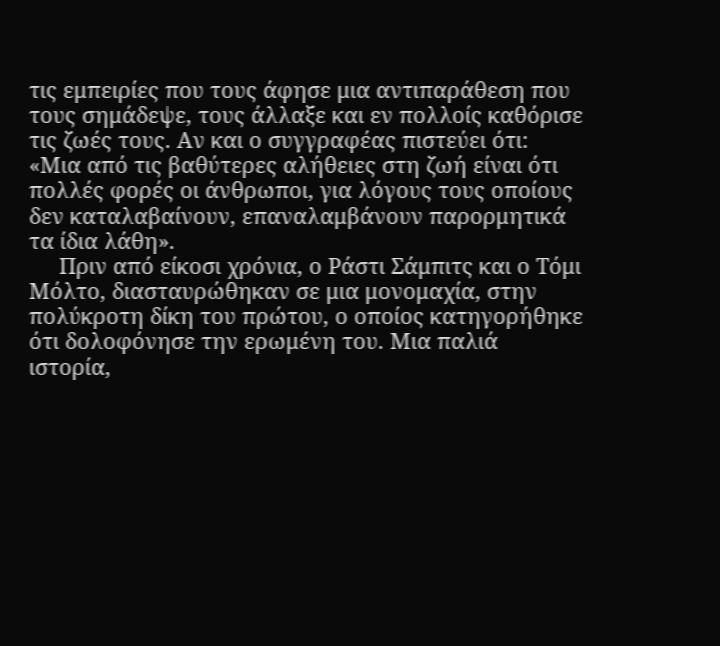τις εμπειρίες που τους άφησε μια αντιπαράθεση που τους σημάδεψε, τους άλλαξε και εν πολλοίς καθόρισε τις ζωές τους. Αν και ο συγγραφέας πιστεύει ότι: «Μια από τις βαθύτερες αλήθειες στη ζωή είναι ότι πολλές φορές οι άνθρωποι, για λόγους τους οποίους δεν καταλαβαίνουν, επαναλαμβάνουν παρορμητικά τα ίδια λάθη».
     Πριν από είκοσι χρόνια, ο Ράστι Σάμπιτς και ο Τόμι Μόλτο, διασταυρώθηκαν σε μια μονομαχία, στην πολύκροτη δίκη του πρώτου, ο οποίος κατηγορήθηκε ότι δολοφόνησε την ερωμένη του. Μια παλιά ιστορία,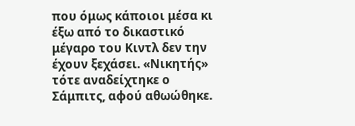που όμως κάποιοι μέσα κι έξω από το δικαστικό μέγαρο του Κιντλ δεν την έχουν ξεχάσει. «Νικητής» τότε αναδείχτηκε ο Σάμπιτς, αφού αθωώθηκε.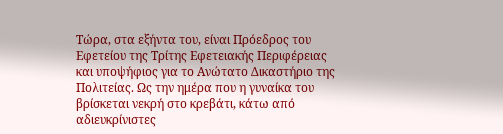Τώρα, στα εξήντα του, είναι Πρόεδρος του Εφετείου της Τρίτης Εφετειακής Περιφέρειας και υποψήφιος για το Ανώτατο Δικαστήριο της Πολιτείας. Ως την ημέρα που η γυναίκα του βρίσκεται νεκρή στο κρεβάτι, κάτω από αδιευκρίνιστες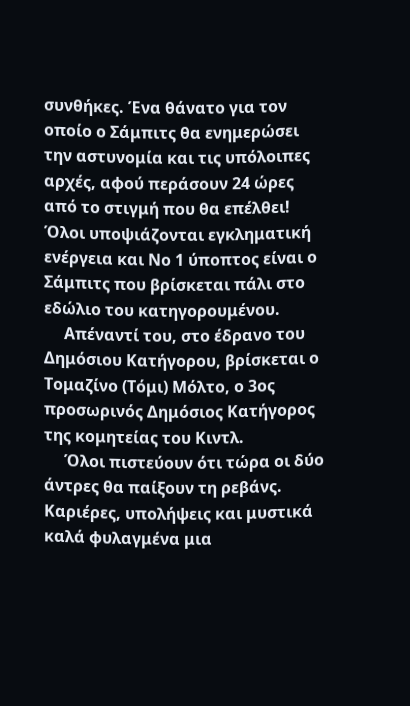συνθήκες. Ένα θάνατο για τον οποίο ο Σάμπιτς θα ενημερώσει την αστυνομία και τις υπόλοιπες αρχές, αφού περάσουν 24 ώρες από το στιγμή που θα επέλθει! Όλοι υποψιάζονται εγκληματική ενέργεια και Νο 1 ύποπτος είναι ο Σάμπιτς που βρίσκεται πάλι στο εδώλιο του κατηγορουμένου.
     Απέναντί του, στο έδρανο του Δημόσιου Κατήγορου, βρίσκεται ο Τομαζίνο (Τόμι) Μόλτο, ο 3ος προσωρινός Δημόσιος Κατήγορος της κομητείας του Κιντλ.
     Όλοι πιστεύουν ότι τώρα οι δύο άντρες θα παίξουν τη ρεβάνς. Καριέρες, υπολήψεις και μυστικά καλά φυλαγμένα μια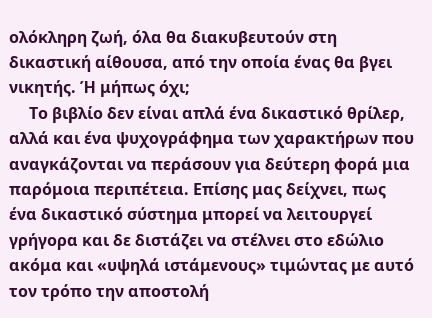ολόκληρη ζωή, όλα θα διακυβευτούν στη δικαστική αίθουσα, από την οποία ένας θα βγει νικητής. Ή μήπως όχι;
     Το βιβλίο δεν είναι απλά ένα δικαστικό θρίλερ, αλλά και ένα ψυχογράφημα των χαρακτήρων που αναγκάζονται να περάσουν για δεύτερη φορά μια παρόμοια περιπέτεια. Επίσης μας δείχνει, πως ένα δικαστικό σύστημα μπορεί να λειτουργεί γρήγορα και δε διστάζει να στέλνει στο εδώλιο ακόμα και «υψηλά ιστάμενους» τιμώντας με αυτό τον τρόπο την αποστολή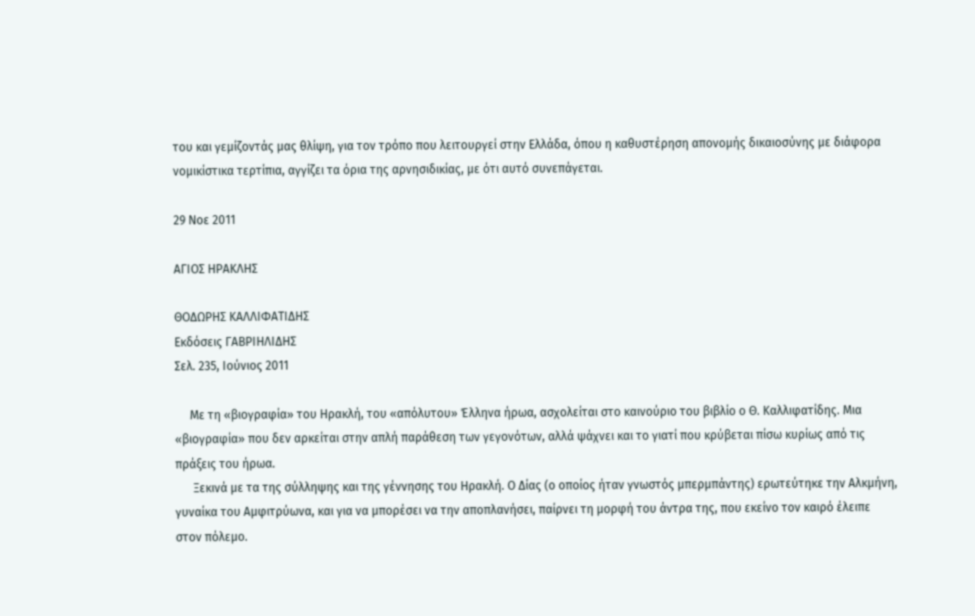του και γεμίζοντάς μας θλίψη, για τον τρόπο που λειτουργεί στην Ελλάδα, όπου η καθυστέρηση απονομής δικαιοσύνης με διάφορα νομικίστικα τερτίπια, αγγίζει τα όρια της αρνησιδικίας, με ότι αυτό συνεπάγεται.

29 Νοε 2011

ΑΓΙΟΣ ΗΡΑΚΛΗΣ

ΘΟΔΩΡΗΣ ΚΑΛΛΙΦΑΤΙΔΗΣ
Εκδόσεις ΓΑΒΡΙΗΛΙΔΗΣ
Σελ. 235, Ιούνιος 2011

     Με τη «βιογραφία» του Ηρακλή, του «απόλυτου» Έλληνα ήρωα, ασχολείται στο καινούριο του βιβλίο ο Θ. Καλλιφατίδης. Μια «βιογραφία» που δεν αρκείται στην απλή παράθεση των γεγονότων, αλλά ψάχνει και το γιατί που κρύβεται πίσω κυρίως από τις πράξεις του ήρωα.
      Ξεκινά με τα της σύλληψης και της γέννησης του Ηρακλή. Ο Δίας (ο οποίος ήταν γνωστός μπερμπάντης) ερωτεύτηκε την Αλκμήνη, γυναίκα του Αμφιτρύωνα, και για να μπορέσει να την αποπλανήσει, παίρνει τη μορφή του άντρα της, που εκείνο τον καιρό έλειπε στον πόλεμο.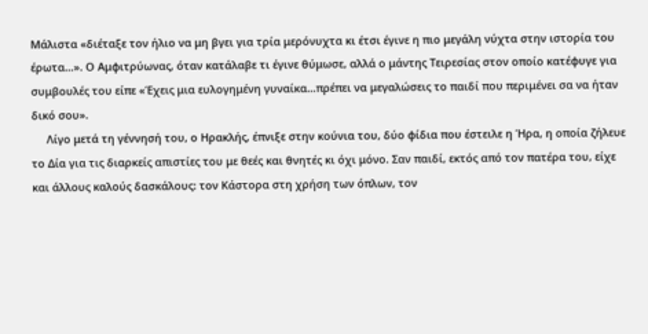Μάλιστα «διέταξε τον ήλιο να μη βγει για τρία μερόνυχτα κι έτσι έγινε η πιο μεγάλη νύχτα στην ιστορία του έρωτα…». Ο Αμφιτρύωνας, όταν κατάλαβε τι έγινε θύμωσε, αλλά ο μάντης Τειρεσίας στον οποίο κατέφυγε για συμβουλές του είπε «Έχεις μια ευλογημένη γυναίκα…πρέπει να μεγαλώσεις το παιδί που περιμένει σα να ήταν δικό σου».
     Λίγο μετά τη γέννησή του, ο Ηρακλής, έπνιξε στην κούνια του, δύο φίδια που έστειλε η Ήρα, η οποία ζήλευε το Δία για τις διαρκείς απιστίες του με θεές και θνητές κι όχι μόνο. Σαν παιδί, εκτός από τον πατέρα του, είχε και άλλους καλούς δασκάλους: τον Κάστορα στη χρήση των όπλων, τον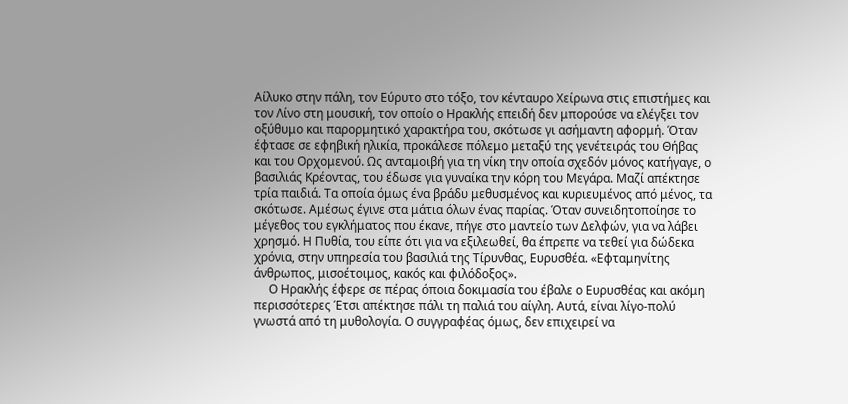Αίλυκο στην πάλη, τον Εύρυτο στο τόξο, τον κένταυρο Χείρωνα στις επιστήμες και τον Λίνο στη μουσική, τον οποίο ο Ηρακλής επειδή δεν μπορούσε να ελέγξει τον οξύθυμο και παρορμητικό χαρακτήρα του, σκότωσε γι ασήμαντη αφορμή. Όταν έφτασε σε εφηβική ηλικία, προκάλεσε πόλεμο μεταξύ της γενέτειράς του Θήβας και του Ορχομενού. Ως ανταμοιβή για τη νίκη την οποία σχεδόν μόνος κατήγαγε, ο βασιλιάς Κρέοντας, του έδωσε για γυναίκα την κόρη του Μεγάρα. Μαζί απέκτησε τρία παιδιά. Τα οποία όμως ένα βράδυ μεθυσμένος και κυριευμένος από μένος, τα σκότωσε. Αμέσως έγινε στα μάτια όλων ένας παρίας. Όταν συνειδητοποίησε το μέγεθος του εγκλήματος που έκανε, πήγε στο μαντείο των Δελφών, για να λάβει χρησμό. Η Πυθία, του είπε ότι για να εξιλεωθεί, θα έπρεπε να τεθεί για δώδεκα χρόνια, στην υπηρεσία του βασιλιά της Τίρυνθας, Ευρυσθέα. «Εφταμηνίτης άνθρωπος, μισοέτοιμος, κακός και φιλόδοξος».
     Ο Ηρακλής έφερε σε πέρας όποια δοκιμασία του έβαλε ο Ευρυσθέας και ακόμη περισσότερες Έτσι απέκτησε πάλι τη παλιά του αίγλη. Αυτά, είναι λίγο-πολύ γνωστά από τη μυθολογία. Ο συγγραφέας όμως, δεν επιχειρεί να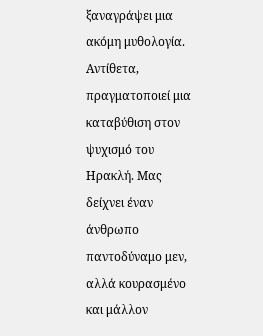ξαναγράψει μια ακόμη μυθολογία. Αντίθετα, πραγματοποιεί μια καταβύθιση στον ψυχισμό του Ηρακλή. Μας δείχνει έναν άνθρωπο παντοδύναμο μεν, αλλά κουρασμένο και μάλλον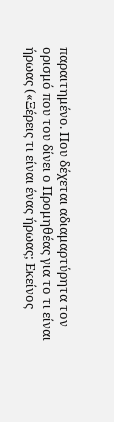παραιτημένο. Που δέχεται αδιαμαρτύρητα τον ορισμό που του δίνει ο Προμηθέας για το τι είναι ήρωας («Ξέρεις τι είναι ένας ήρωας; Εκείνος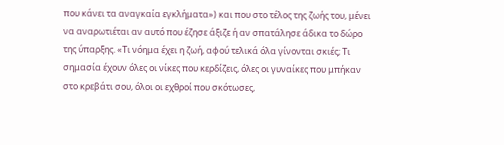που κάνει τα αναγκαία εγκλήματα») και που στο τέλος της ζωής του, μένει να αναρωτιέται αν αυτό που έζησε άξιζε ή αν σπατάλησε άδικα το δώρο της ύπαρξης. «Τι νόημα έχει η ζωή, αφού τελικά όλα γίνονται σκιές; Τι σημασία έχουν όλες οι νίκες που κερδίζεις, όλες οι γυναίκες που μπήκαν στο κρεβάτι σου, όλοι οι εχθροί που σκότωσες,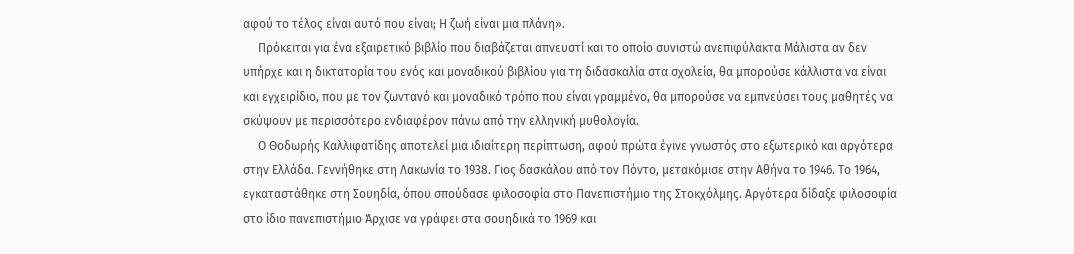αφού το τέλος είναι αυτό που είναι; Η ζωή είναι μια πλάνη».
     Πρόκειται για ένα εξαιρετικό βιβλίο που διαβάζεται απνευστί και το οποίο συνιστώ ανεπιφύλακτα Μάλιστα αν δεν υπήρχε και η δικτατορία του ενός και μοναδικού βιβλίου για τη διδασκαλία στα σχολεία, θα μπορούσε κάλλιστα να είναι και εγχειρίδιο, που με τον ζωντανό και μοναδικό τρόπο που είναι γραμμένο, θα μπορούσε να εμπνεύσει τους μαθητές να σκύψουν με περισσότερο ενδιαφέρον πάνω από την ελληνική μυθολογία.
     Ο Θοδωρής Καλλιφατίδης αποτελεί μια ιδιαίτερη περίπτωση, αφού πρώτα έγινε γνωστός στο εξωτερικό και αργότερα στην Ελλάδα. Γεννήθηκε στη Λακωνία το 1938. Γιος δασκάλου από τον Πόντο, μετακόμισε στην Αθήνα το 1946. Το 1964, εγκαταστάθηκε στη Σουηδία, όπου σπούδασε φιλοσοφία στο Πανεπιστήμιο της Στοκχόλμης. Αργότερα δίδαξε φιλοσοφία στο ίδιο πανεπιστήμιο Άρχισε να γράφει στα σουηδικά το 1969 και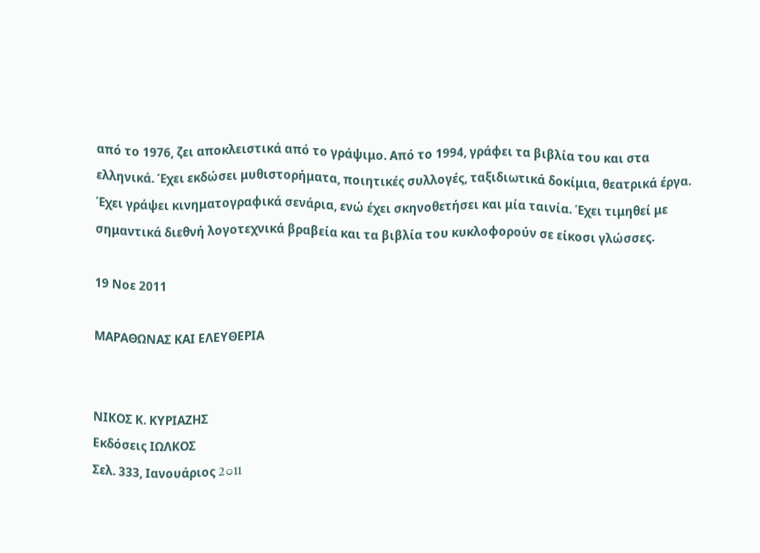από το 1976, ζει αποκλειστικά από το γράψιμο. Από το 1994, γράφει τα βιβλία του και στα ελληνικά. Έχει εκδώσει μυθιστορήματα, ποιητικές συλλογές, ταξιδιωτικά δοκίμια, θεατρικά έργα. Έχει γράψει κινηματογραφικά σενάρια, ενώ έχει σκηνοθετήσει και μία ταινία. Έχει τιμηθεί με σημαντικά διεθνή λογοτεχνικά βραβεία και τα βιβλία του κυκλοφορούν σε είκοσι γλώσσες.

19 Νοε 2011

ΜΑΡΑΘΩΝΑΣ ΚΑΙ ΕΛΕΥΘΕΡΙΑ


ΝΙΚΟΣ Κ. ΚΥΡΙΑΖΗΣ
Εκδόσεις ΙΩΛΚΟΣ
Σελ. 333, Ιανουάριος 2౦11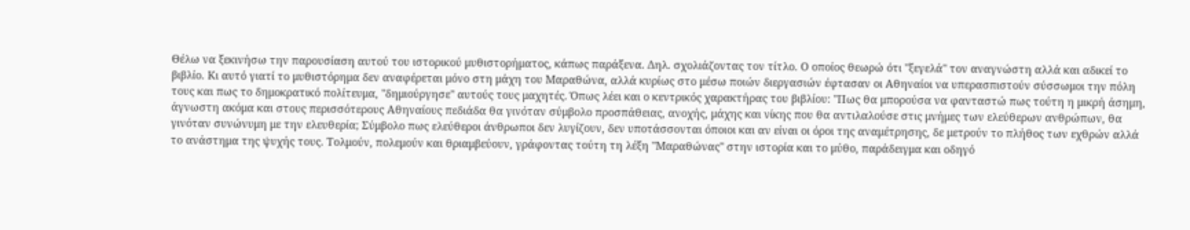Θέλω να ξεκινήσω την παρουσίαση αυτού του ιστορικού μυθιστορήματος, κάπως παράξενα. Δηλ. σχολιάζοντας τον τίτλο. Ο οποίος θεωρώ ότι "ξεγελά" τον αναγνώστη αλλά και αδικεί το βιβλίο. Κι αυτό γιατί το μυθιστόρημα δεν αναφέρεται μόνο στη μάχη του Μαραθώνα, αλλά κυρίως στο μέσω ποιών διεργασιών έφτασαν οι Αθηναίοι να υπερασπιστούν σύσσωμοι την πόλη τους και πως το δημοκρατικό πολίτευμα, "δημιούργησε" αυτούς τους μαχητές. Όπως λέει και ο κεντρικός χαρακτήρας του βιβλίου: "Πως θα μπορούσα να φανταστώ πως τούτη η μικρή άσημη, άγνωστη ακόμα και στους περισσότερους Αθηναίους πεδιάδα θα γινόταν σύμβολο προσπάθειας, ανοχής, μάχης και νίκης που θα αντιλαλούσε στις μνήμες των ελεύθερων ανθρώπων, θα γινόταν συνώνυμη με την ελευθερία; Σύμβολο πως ελεύθεροι άνθρωποι δεν λυγίζουν, δεν υποτάσσονται όποιοι και αν είναι οι όροι της αναμέτρησης, δε μετρούν το πλήθος των εχθρών αλλά το ανάστημα της ψυχής τους. Τολμούν, πολεμούν και θριαμβεύουν, γράφοντας τούτη τη λέξη "Μαραθώνας" στην ιστορία και το μύθο, παράδειγμα και οδηγό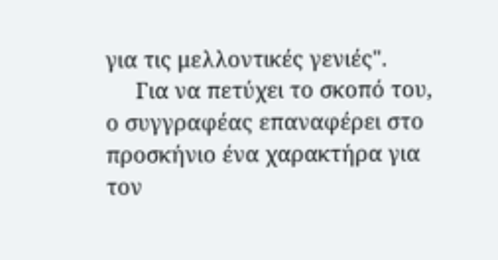για τις μελλοντικές γενιές".
     Για να πετύχει το σκοπό του, ο συγγραφέας επαναφέρει στο προσκήνιο ένα χαρακτήρα για τον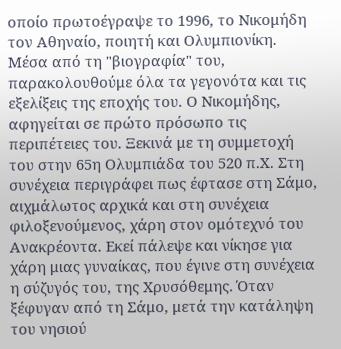οποίο πρωτοέγραψε το 1996, το Νικομήδη τον Αθηναίο, ποιητή και Ολυμπιονίκη. Μέσα από τη "βιογραφία" του, παρακολουθούμε όλα τα γεγονότα και τις εξελίξεις της εποχής του. Ο Νικομήδης, αφηγείται σε πρώτο πρόσωπο τις περιπέτειες του. Ξεκινά με τη συμμετοχή του στην 65η Ολυμπιάδα του 520 π.Χ. Στη συνέχεια περιγράφει πως έφτασε στη Σάμο, αιχμάλωτος αρχικά και στη συνέχεια φιλοξενούμενος, χάρη στον ομότεχνό του Ανακρέοντα. Εκεί πάλεψε και νίκησε για χάρη μιας γυναίκας, που έγινε στη συνέχεια η σύζυγός του, της Χρυσόθεμης. Όταν ξέφυγαν από τη Σάμο, μετά την κατάληψη του νησιού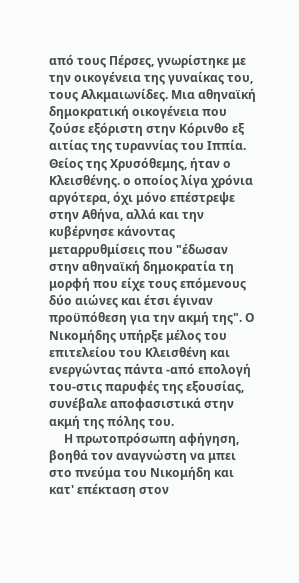από τους Πέρσες, γνωρίστηκε με την οικογένεια της γυναίκας του, τους Αλκμαιωνίδες. Μια αθηναϊκή δημοκρατική οικογένεια που ζούσε εξόριστη στην Κόρινθο εξ αιτίας της τυραννίας του Ιππία. Θείος της Χρυσόθεμης, ήταν ο Κλεισθένης. ο οποίος λίγα χρόνια αργότερα, όχι μόνο επέστρεψε στην Αθήνα, αλλά και την κυβέρνησε κάνοντας μεταρρυθμίσεις που "έδωσαν στην αθηναϊκή δημοκρατία τη μορφή που είχε τους επόμενους δύο αιώνες και έτσι έγιναν προϋπόθεση για την ακμή της". Ο Νικομήδης υπήρξε μέλος του επιτελείου του Κλεισθένη και ενεργώντας πάντα -από επολογή του-στις παρυφές της εξουσίας, συνέβαλε αποφασιστικά στην ακμή της πόλης του.
     Η πρωτοπρόσωπη αφήγηση, βοηθά τον αναγνώστη να μπει στο πνεύμα του Νικομήδη και κατ' επέκταση στον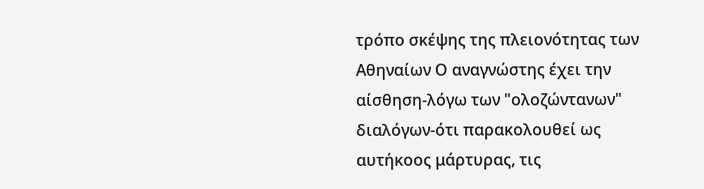τρόπο σκέψης της πλειονότητας των Αθηναίων Ο αναγνώστης έχει την αίσθηση-λόγω των "ολοζώντανων" διαλόγων-ότι παρακολουθεί ως αυτήκοος μάρτυρας, τις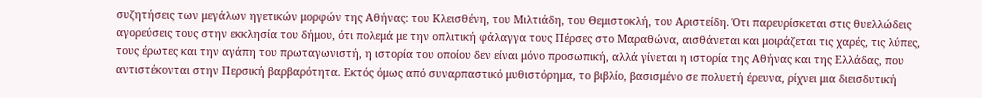συζητήσεις των μεγάλων ηγετικών μορφών της Αθήνας: του Κλεισθένη, του Μιλτιάδη, του Θεμιστοκλή, του Αριστείδη. Ότι παρευρίσκεται στις θυελλώδεις αγορεύσεις τους στην εκκλησία του δήμου, ότι πολεμά με την οπλιτική φάλαγγα τους Πέρσες στο Μαραθώνα, αισθάνεται και μοιράζεται τις χαρές, τις λύπες, τους έρωτες και την αγάπη του πρωταγωνιστή, η ιστορία του οποίου δεν είναι μόνο προσωπική, αλλά γίνεται η ιστορία της Αθήνας και της Ελλάδας, που αντιστέκονται στην Περσική βαρβαρότητα. Εκτός όμως από συναρπαστικό μυθιστόρημα, το βιβλίο, βασισμένο σε πολυετή έρευνα, ρίχνει μια διεισδυτική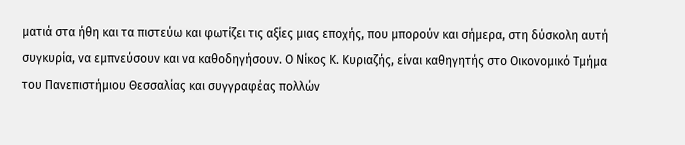ματιά στα ήθη και τα πιστεύω και φωτίζει τις αξίες μιας εποχής, που μπορούν και σήμερα, στη δύσκολη αυτή συγκυρία, να εμπνεύσουν και να καθοδηγήσουν. Ο Νίκος Κ. Κυριαζής, είναι καθηγητής στο Οικονομικό Τμήμα του Πανεπιστήμιου Θεσσαλίας και συγγραφέας πολλών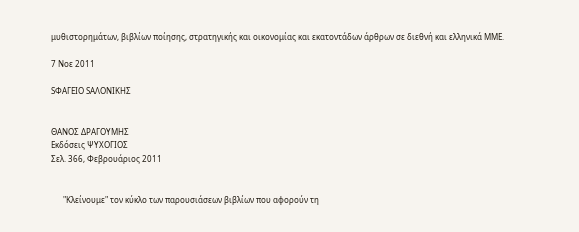μυθιστορημάτων, βιβλίων ποίησης, στρατηγικής και οικονομίας και εκατοντάδων άρθρων σε διεθνή και ελληνικά ΜΜΕ.

7 Νοε 2011

SΦΑΓΕΙΟ SΑΛΟΝΙΚΗΣ


ΘΑΝΟΣ ΔΡΑΓΟΥΜΗΣ
Εκδόσεις ΨΥΧΟΓΙΟΣ
Σελ. 366, Φεβρουάριος 2011


      "Κλείνουμε" τον κύκλο των παρουσιάσεων βιβλίων που αφορούν τη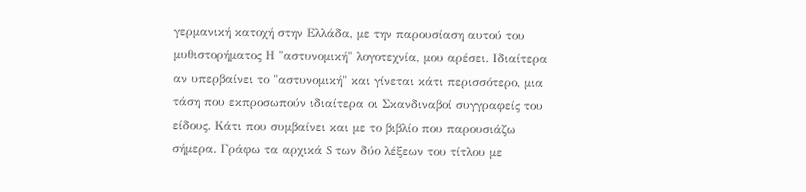γερμανική κατοχή στην Ελλάδα, με την παρουσίαση αυτού του μυθιστορήματος Η "αστυνομική" λογοτεχνία, μου αρέσει. Ιδιαίτερα αν υπερβαίνει το "αστυνομική" και γίνεται κάτι περισσότερο, μια τάση που εκπροσωπούν ιδιαίτερα οι Σκανδιναβοί συγγραφείς του είδους. Κάτι που συμβαίνει και με το βιβλίο που παρουσιάζω σήμερα. Γράφω τα αρχικά S των δύο λέξεων του τίτλου με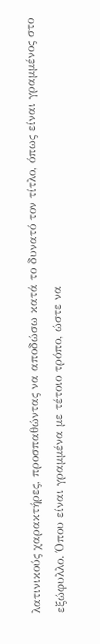λατινικούς χαρακτήρες, προσπαθώντας να αποδώσω κατά το δυνατό τον τίτλο, όπως είναι γραμμένος στο εξώφυλλο. Όπου είναι γραμμένα με τέτοιο τρόπο, ώστε να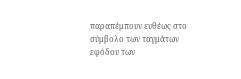παραπέμπουν ευθέως στο σύμβολο των ταγμάτων εφόδου των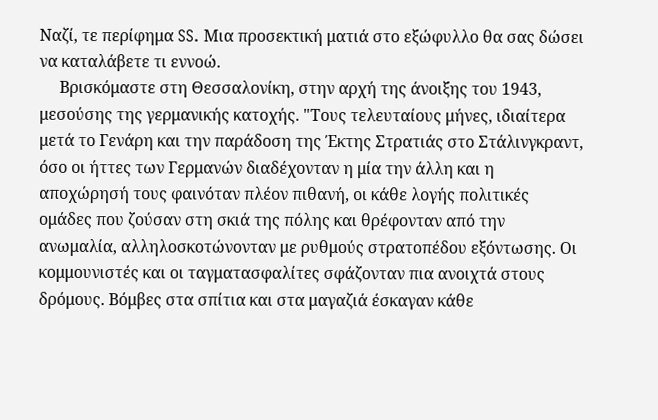Ναζί, τε περίφημα SS. Μια προσεκτική ματιά στο εξώφυλλο θα σας δώσει να καταλάβετε τι εννοώ.
     Βρισκόμαστε στη Θεσσαλονίκη, στην αρχή της άνοιξης του 1943, μεσούσης της γερμανικής κατοχής. "Τους τελευταίους μήνες, ιδιαίτερα μετά το Γενάρη και την παράδοση της Έκτης Στρατιάς στο Στάλινγκραντ, όσο οι ήττες των Γερμανών διαδέχονταν η μία την άλλη και η αποχώρησή τους φαινόταν πλέον πιθανή, οι κάθε λογής πολιτικές ομάδες που ζούσαν στη σκιά της πόλης και θρέφονταν από την ανωμαλία, αλληλοσκοτώνονταν με ρυθμούς στρατοπέδου εξόντωσης. Οι κομμουνιστές και οι ταγματασφαλίτες σφάζονταν πια ανοιχτά στους δρόμους. Βόμβες στα σπίτια και στα μαγαζιά έσκαγαν κάθε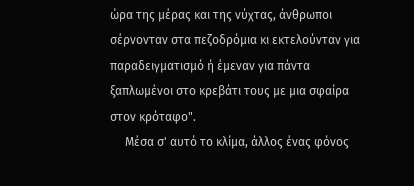ώρα της μέρας και της νύχτας, άνθρωποι σέρνονταν στα πεζοδρόμια κι εκτελούνταν για παραδειγματισμό ή έμεναν για πάντα ξαπλωμένοι στο κρεβάτι τους με μια σφαίρα στον κρόταφο".
     Μέσα σ' αυτό το κλίμα, άλλος ένας φόνος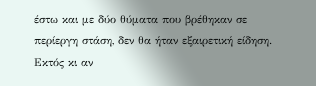έστω και με δύο θύματα που βρέθηκαν σε περίεργη στάση, δεν θα ήταν εξαιρετική είδηση. Εκτός κι αν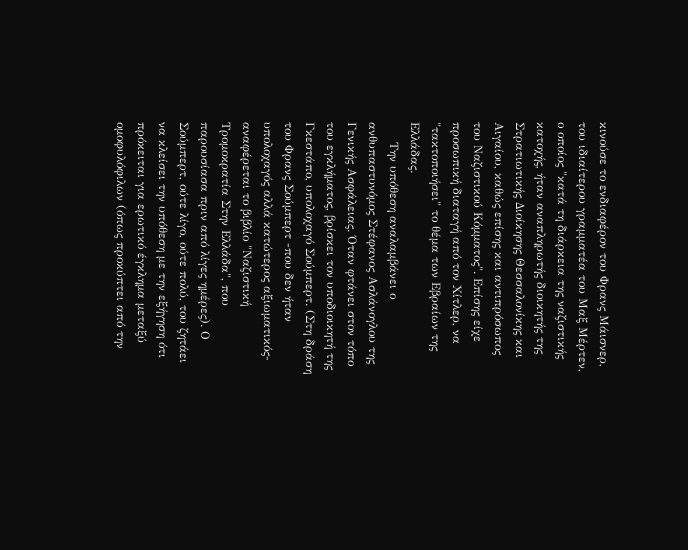κινούσε το ενδιαφέρον του Φρανς Μάισνερ, του ιδιαίτερου γραμματέα του Μαξ Μέρτεν, ο οποίος "κατά τη διάρκεια της ναζιστικής κατοχής, ήταν αναπληρωτής διοικητής της Στρατιωτικής Διοίκησης Θεσσαλονίκης και Αιγαίου, καθώς επίσης και αντιπρόσωπος του Ναζιστικού Κόμματος". Επίσης είχε προσωπική διαταγή από τον Χίτλερ, να "τακτοποιήσει" το θέμα των Εβραίων της Ελλάδας.
     Την υπόθεση αναλαμβάνει ο ανθυπαστυνόμος Στέφανος Ασλάνογλου της Γενικής Ασφάλειας. Όταν φτάνει στον τόπο του εγκλήματος, βρίσκει τον υποδιοικητή της Γκεστάπο, υπολοχαγό Σούμπερτ. (Στη δράση του Φρανς Σούμπερτ -που δεν ήταν υπολοχαγός αλλά κατώτερος αξιωματικός- αναφέρεται το βιβλίο "Ναζιστική Τρομοκρατία Στην Ελλάδα", που παρουσίασα πριν από λίγες ημέρες). Ο Σούμπερτ, ούτε λίγο, ούτε πολύ, του ζητάει να κλείσει την υπόθεση με την εξήγηση ότι πρόκειται για ερωτικό έγκλημα μεταξύ ομοφυλόφιλων (όπως προκύπτει από την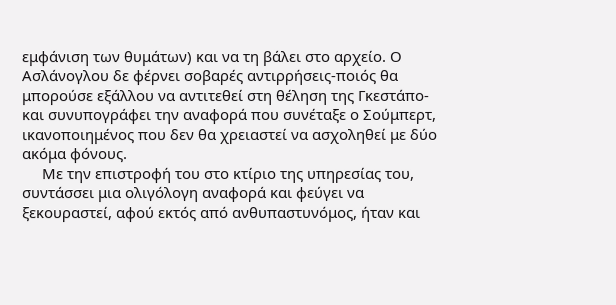εμφάνιση των θυμάτων) και να τη βάλει στο αρχείο. Ο Ασλάνογλου δε φέρνει σοβαρές αντιρρήσεις-ποιός θα μπορούσε εξάλλου να αντιτεθεί στη θέληση της Γκεστάπο-και συνυπογράφει την αναφορά που συνέταξε ο Σούμπερτ, ικανοποιημένος που δεν θα χρειαστεί να ασχοληθεί με δύο ακόμα φόνους.
     Με την επιστροφή του στο κτίριο της υπηρεσίας του, συντάσσει μια ολιγόλογη αναφορά και φεύγει να ξεκουραστεί, αφού εκτός από ανθυπαστυνόμος, ήταν και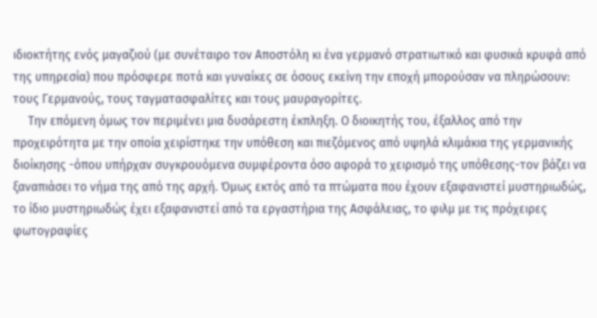ιδιοκτήτης ενός μαγαζιού (με συνέταιρο τον Αποστόλη κι ένα γερμανό στρατιωτικό και φυσικά κρυφά από της υπηρεσία) που πρόσφερε ποτά και γυναίκες σε όσους εκείνη την εποχή μπορούσαν να πληρώσουν: τους Γερμανούς, τους ταγματασφαλίτες και τους μαυραγορίτες.
     Την επόμενη όμως τον περιμένει μια δυσάρεστη έκπληξη. Ο διοικητής του, έξαλλος από την προχειρότητα με την οποία χειρίστηκε την υπόθεση και πιεζόμενος από υψηλά κλιμάκια της γερμανικής διοίκησης -όπου υπήρχαν συγκρουόμενα συμφέροντα όσο αφορά το χειρισμό της υπόθεσης-τον βάζει να ξαναπιάσει το νήμα της από της αρχή. Όμως εκτός από τα πτώματα που έχουν εξαφανιστεί μυστηριωδώς, το ίδιο μυστηριωδώς έχει εξαφανιστεί από τα εργαστήρια της Ασφάλειας, το φιλμ με τις πρόχειρες φωτογραφίες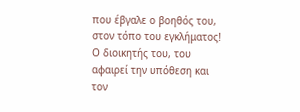που έβγαλε ο βοηθός του, στον τόπο του εγκλήματος! Ο διοικητής του, του αφαιρεί την υπόθεση και τον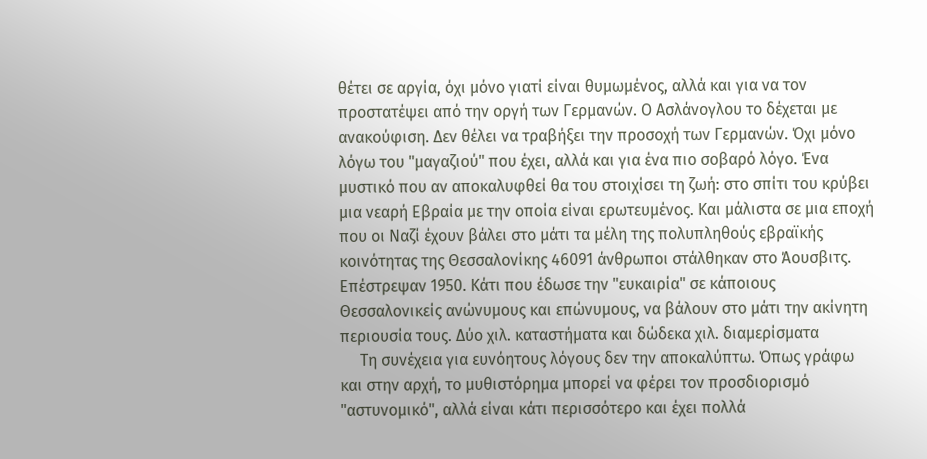θέτει σε αργία, όχι μόνο γιατί είναι θυμωμένος, αλλά και για να τον προστατέψει από την οργή των Γερμανών. Ο Ασλάνογλου το δέχεται με ανακούφιση. Δεν θέλει να τραβήξει την προσοχή των Γερμανών. Όχι μόνο λόγω του "μαγαζιού" που έχει, αλλά και για ένα πιο σοβαρό λόγο. Ένα μυστικό που αν αποκαλυφθεί θα του στοιχίσει τη ζωή: στο σπίτι του κρύβει μια νεαρή Εβραία με την οποία είναι ερωτευμένος. Και μάλιστα σε μια εποχή που οι Ναζί έχουν βάλει στο μάτι τα μέλη της πολυπληθούς εβραϊκής κοινότητας της Θεσσαλονίκης 46091 άνθρωποι στάλθηκαν στο Άουσβιτς. Επέστρεψαν 1950. Κάτι που έδωσε την "ευκαιρία" σε κάποιους Θεσσαλονικείς ανώνυμους και επώνυμους, να βάλουν στο μάτι την ακίνητη περιουσία τους. Δύο χιλ. καταστήματα και δώδεκα χιλ. διαμερίσματα
     Τη συνέχεια για ευνόητους λόγους δεν την αποκαλύπτω. Όπως γράφω και στην αρχή, το μυθιστόρημα μπορεί να φέρει τον προσδιορισμό "αστυνομικό", αλλά είναι κάτι περισσότερο και έχει πολλά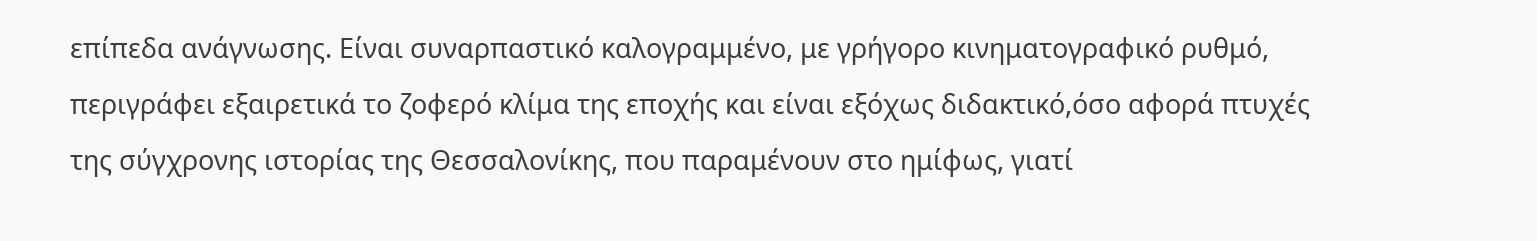επίπεδα ανάγνωσης. Είναι συναρπαστικό καλογραμμένο, με γρήγορο κινηματογραφικό ρυθμό, περιγράφει εξαιρετικά το ζοφερό κλίμα της εποχής και είναι εξόχως διδακτικό,όσο αφορά πτυχές της σύγχρονης ιστορίας της Θεσσαλονίκης, που παραμένουν στο ημίφως, γιατί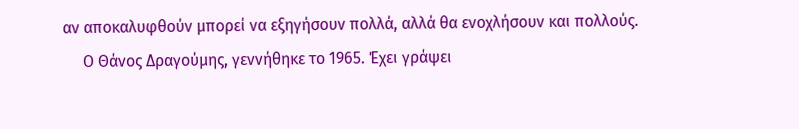αν αποκαλυφθούν μπορεί να εξηγήσουν πολλά, αλλά θα ενοχλήσουν και πολλούς.
     Ο Θάνος Δραγούμης, γεννήθηκε το 1965. Έχει γράψει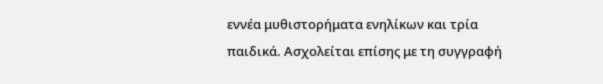εννέα μυθιστορήματα ενηλίκων και τρία παιδικά. Ασχολείται επίσης με τη συγγραφή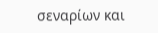σεναρίων και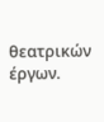θεατρικών έργων.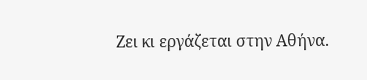Ζει κι εργάζεται στην Αθήνα.